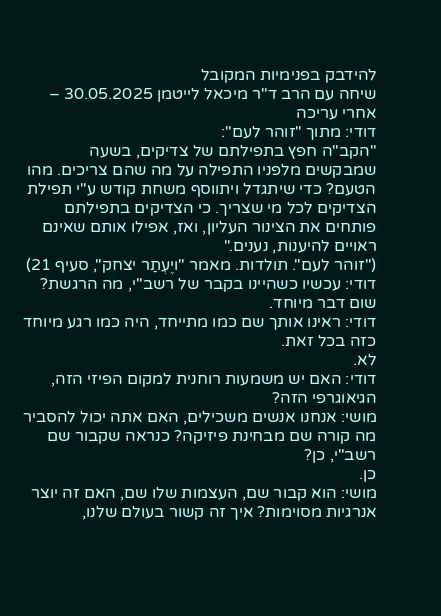להידבק בפנימיות המקובל
שיחה עם הרב ד"ר מיכאל לייטמן 30.05.2025 – אחרי עריכה
דודי: מתוך "זוהר לעם":
"הקב"ה חפץ בתפילתם של צדיקים, בשעה שמבקשים מלפניו התפילה על מה שהם צריכים. מהו הטעם? כדי שיתגדל ויתווסף משחת קודש ע"י תפילת הצדיקים לכל מי שצריך. כי הצדיקים בתפילתם פותחים את הצינור העליון, ואז, אפילו אותם שאינם ראויים להיענות, נענים."
("זוהר לעם". תולדות. מאמר "ויֶעְתַר יצחק", סעיף 21)
דודי: עכשיו כשהיינו בקבר של רשב"י, מה הרגשת?
שום דבר מיוחד.
דודי: ראינו אותך שם כמו מתייחד, היה כמו רגע מיוחד כזה בכל זאת.
לא.
דודי: האם יש משמעות רוחנית למקום הפיזי הזה, הגיאוגרפי הזה?
מושי: אנחנו אנשים משכילים, האם אתה יכול להסביר מה קורה שם מבחינת פיזיקה? כנראה שקבור שם רשב"י, כן?
כן.
מושי: הוא קבור שם, העצמות שלו שם, האם זה יוצר אנרגיות מסוימות? איך זה קשור בעולם שלנו,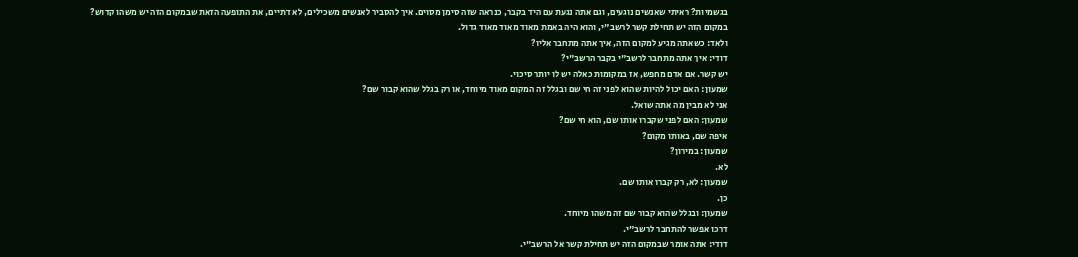בגשמיות? ראיתי שאנשים נוגעים, וגם אתה נגעת עם היד בקבר, כנראה שזה סימן מסוים. איך להסביר לאנשים משכילים, לא דתיים, את התופעה הזאת שבמקום הזה יש משהו קדוש?
במקום הזה יש תחילת קשר לרשב"י, והוא היה באמת מאוד מאוד מאוד גדול.
ולאד: כשאתה מגיע למקום הזה, איך אתה מתחבר אליו?
דודי: איך אתה מתחבר לרשב"י בקבר הרשב"י?
יש קשר. אם אדם מחפש, אז במקומות כאלה יש לו יותר סיכוי.
שמעון: האם יכול להיות שהוא לפני זה חי שם ובגלל זה המקום מאוד מיוחד, או רק בגלל שהוא קבור שם?
אני לא מבין מה אתה שואל.
שמעון: האם לפני שקברו אותו שם, הוא חי שם?
איפה שם, באותו מקום?
שמעון: במירון?
לא.
שמעון: לא, רק קברו אותו שם.
כן.
שמעון: ובגלל שהוא קבור שם זה משהו מיוחד.
דרכו אפשר להתחבר לרשב"י.
דודי: אתה אומר שבמקום הזה יש תחילת קשר אל הרשב"י.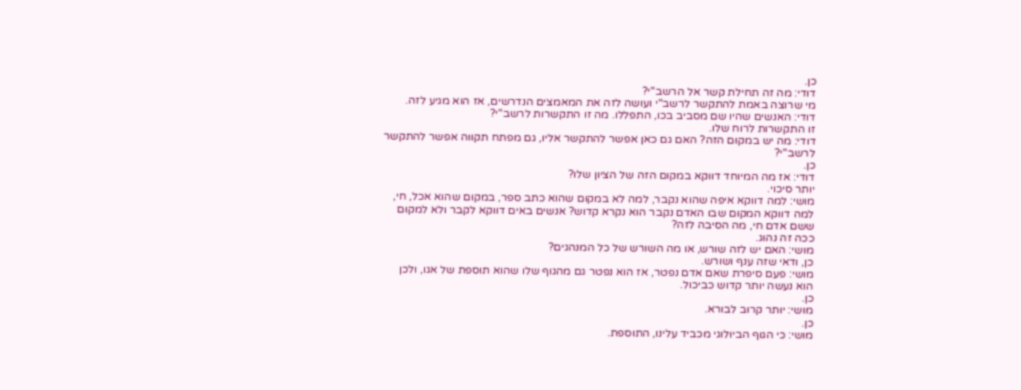כן.
דודי: מה זה תחילת קשר אל הרשב"י?
מי שרוצה באמת להתקשר לרשב"י ועושה לזה את המאמצים הנדרשים, אז הוא מגיע לזה.
דודי: האנשים שהיו שם מסביב בכו, התפללו. מה זו התקשרות לרשב"י?
זו התקשרות לרוח שלו.
דודי: מה יש במקום הזה? האם גם כאן אפשר להתקשר אליו, גם מפתח תקווה אפשר להתקשר לרשב"י?
כן.
דודי: אז מה המיוחד דווקא במקום הזה של הציון שלו?
יותר סיכוי.
מושי: למה דווקא איפה שהוא נקבר, למה לא במקום שהוא כתב ספר, במקום שהוא אכל, חי, למה דווקא המקום שבו האדם נקבר הוא נקרא קדוש? אנשים באים דווקא לקבר ולא למקום ששם אדם חי, מה הסיבה לזה?
ככה זה נהוג.
מושי: האם יש לזה שורש, או מה השורש של כל המנהגים?
כן, ודאי שזה ענף ושורש.
מושי: פעם סיפרת שאם אדם נפטר, אז הוא נפטר גם מהגוף שלו שהוא תוספת של אגו, ולכן הוא נעשה יותר קדוש כביכול.
כן.
מושי: יותר קרוב לבורא.
כן.
מושי: כי הגוף הביולוגי מכביד עלינו, התוספת.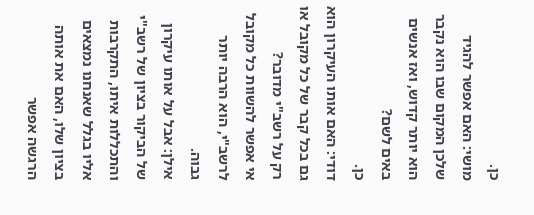כן.
מושי: האם אפשר להגיד שלכן המקום שבו הוא נקבר הוא יותר קדוש, ואז אנשים באים לשם?
כן.
דודי: האם אותו העיקרון הוא גם בכל קבר של כל מקובל או רק על רשב"י מדובר?
אי אפשר להשוות כל מקובל לרשב"י, הוא הרבה יותר גבוה.
אילן: אבל על אותו עיקרון של הביקור בציון של רשב"י והתכללות איתו, התקרבות אליו בגלל שאנחנו נמצאים בציון שלו, האם את אותה הרגשה אפשר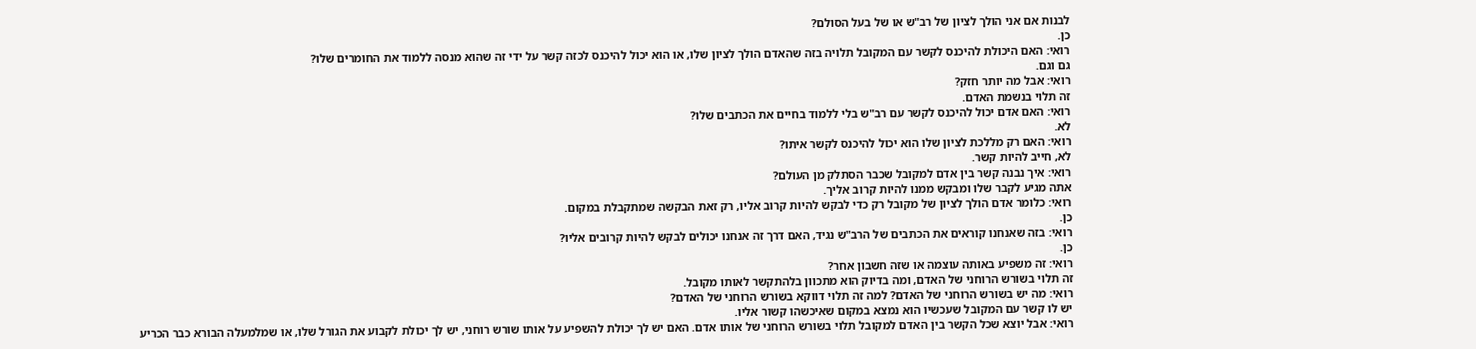לבנות אם אני הולך לציון של רב"ש או של בעל הסולם?
כן.
רואי: האם היכולת להיכנס לקשר עם המקובל תלויה בזה שהאדם הולך לציון שלו, או הוא יכול להיכנס לכזה קשר על ידי זה שהוא מנסה ללמוד את החומרים שלו?
גם וגם.
רואי: אבל מה יותר חזק?
זה תלוי בנשמת האדם.
רואי: האם אדם יכול להיכנס לקשר עם רב"ש בלי ללמוד בחיים את הכתבים שלו?
לא.
רואי: האם רק מללכת לציון שלו הוא יכול להיכנס לקשר איתו?
לא, חייב להיות קשר.
רואי: איך נבנה קשר בין אדם למקובל שכבר הסתלק מן העולם?
אתה מגיע לקבר שלו ומבקש ממנו להיות קרוב אליך.
רואי: כלומר אדם הולך לציון של מקובל רק כדי לבקש להיות קרוב אליו, רק זאת הבקשה שמתקבלת במקום.
כן.
רואי: בזה שאנחנו קוראים את הכתבים של הרב"ש נגיד, האם דרך זה אנחנו יכולים לבקש להיות קרובים אליו?
כן.
רואי: זה משפיע באותה עוצמה או שזה חשבון אחר?
זה תלוי בשורש הרוחני של האדם, ומה בדיוק הוא מתכוון בלהתקשר לאותו מקובל.
רואי: מה יש בשורש הרוחני של האדם? למה זה תלוי דווקא בשורש הרוחני של האדם?
יש לו קשר עם המקובל שעכשיו הוא נמצא במקום שאיכשהו קשור אליו.
רואי: אבל יוצא שכל הקשר בין האדם למקובל תלוי בשורש הרוחני של אותו אדם. האם יש לך יכולת להשפיע על אותו שורש רוחני, יש לך יכולת לקבוע את הגורל שלו, או שמלמעלה הבורא כבר הכריע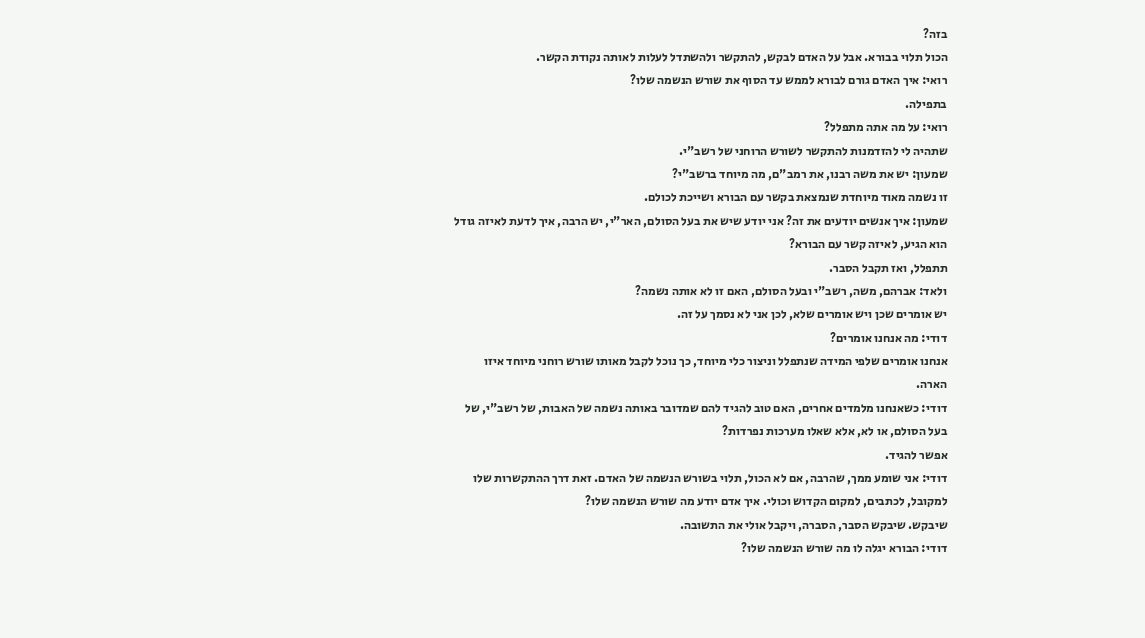בזה?
הכול תלוי בבורא. אבל על האדם לבקש, להתקשר ולהשתדל לעלות לאותה נקודת הקשר.
רואי: איך האדם גורם לבורא לממש עד הסוף את שורש הנשמה שלו?
בתפילה.
רואי: על מה אתה מתפלל?
שתהיה לי להזדמנות להתקשר לשורש הרוחני של רשב"י.
שמעון: יש את משה רבנו, את רמב"ם, מה מיוחד ברשב"י?
זו נשמה מאוד מיוחדת שנמצאת בקשר עם הבורא ושייכת לכולם.
שמעון: איך אנשים יודעים את זה? אני יודע שיש את בעל הסולם, האר"י, יש הרבה, איך לדעת לאיזה גודל הוא הגיע, לאיזה קשר עם הבורא?
תתפלל, ואז תקבל הסבר.
ולאד: אברהם, משה, רשב"י ובעל הסולם, האם זו לא אותה נשמה?
יש אומרים שכן ויש אומרים שלא, לכן אני לא נסמך על זה.
דודי: מה אנחנו אומרים?
אנחנו אומרים שלפי המידה שנתפלל וניצור כלי מיוחד, כך נוכל לקבל מאותו שורש רוחני מיוחד איזו הארה.
דודי: כשאנחנו מלמדים אחרים, האם טוב להגיד להם שמדובר באותה נשמה של האבות, של רשב"י, של בעל הסולם, או לא, אלא שאלו מערכות נפרדות?
אפשר להגיד.
דודי: אני שומע ממך, שהרבה, אם לא הכול, תלוי בשורש הנשמה של האדם. זאת דרך ההתקשרות שלו למקובל, לכתבים, למקום הקדוש וכולי. איך אדם יודע מה שורש הנשמה שלו?
שיבקש. שיבקש הסבר, הסברה, ויקבל אולי את התשובה.
דודי: הבורא יגלה לו מה שורש הנשמה שלו?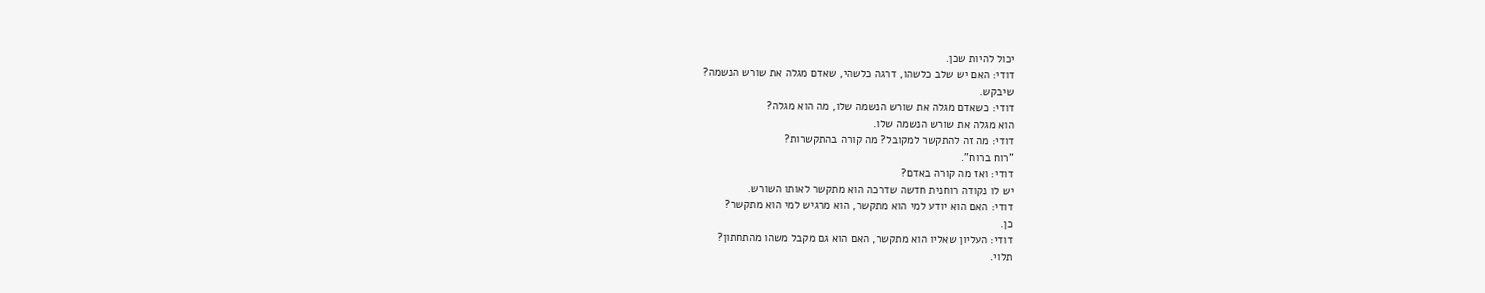יכול להיות שכן.
דודי: האם יש שלב כלשהו, דרגה כלשהי, שאדם מגלה את שורש הנשמה?
שיבקש.
דודי: כשאדם מגלה את שורש הנשמה שלו, מה הוא מגלה?
הוא מגלה את שורש הנשמה שלו.
דודי: מה זה להתקשר למקובל? מה קורה בהתקשרות?
"רוח ברוח".
דודי: ואז מה קורה באדם?
יש לו נקודה רוחנית חדשה שדרכה הוא מתקשר לאותו השורש.
דודי: האם הוא יודע למי הוא מתקשר, הוא מרגיש למי הוא מתקשר?
כן.
דודי: העליון שאליו הוא מתקשר, האם הוא גם מקבל משהו מהתחתון?
תלוי.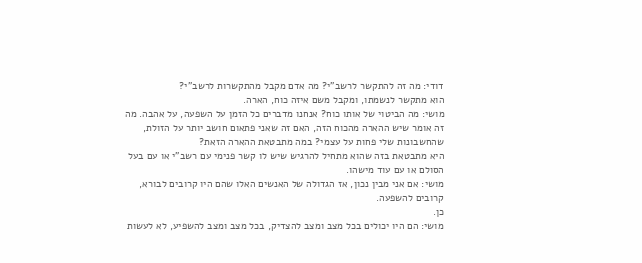דודי: מה זה להתקשר לרשב"י? מה אדם מקבל מהתקשרות לרשב"י?
הוא מתקשר לנשמתו, ומקבל משם איזה כוח, הארה.
מושי: מה הביטוי של אותו כוח? אנחנו מדברים כל הזמן על השפעה, על אהבה. מה זה אומר שיש ההארה מהכוח הזה, האם זה שאני פתאום חושב יותר על הזולת, שהחשבונות שלי פחות על עצמי? במה מתבטאת ההארה הזאת?
היא מתבטאת בזה שהוא מתחיל להרגיש שיש לו קשר פנימי עם רשב"י או עם בעל הסולם או עם עוד מישהו.
מושי: אם אני מבין נכון, אז הגדולה של האנשים האלו שהם היו קרובים לבורא, קרובים להשפעה.
כן.
מושי: הם היו יכולים בכל מצב ומצב להצדיק, בכל מצב ומצב להשפיע, לא לעשות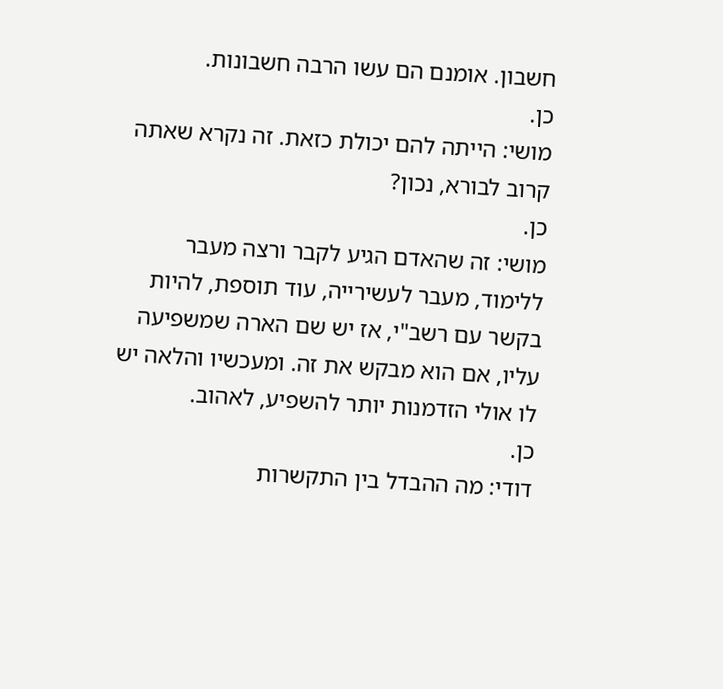חשבון. אומנם הם עשו הרבה חשבונות.
כן.
מושי: הייתה להם יכולת כזאת. זה נקרא שאתה קרוב לבורא, נכון?
כן.
מושי: זה שהאדם הגיע לקבר ורצה מעבר ללימוד, מעבר לעשירייה, עוד תוספת, להיות בקשר עם רשב"י, אז יש שם הארה שמשפיעה עליו, אם הוא מבקש את זה. ומעכשיו והלאה יש לו אולי הזדמנות יותר להשפיע, לאהוב.
כן.
דודי: מה ההבדל בין התקשרות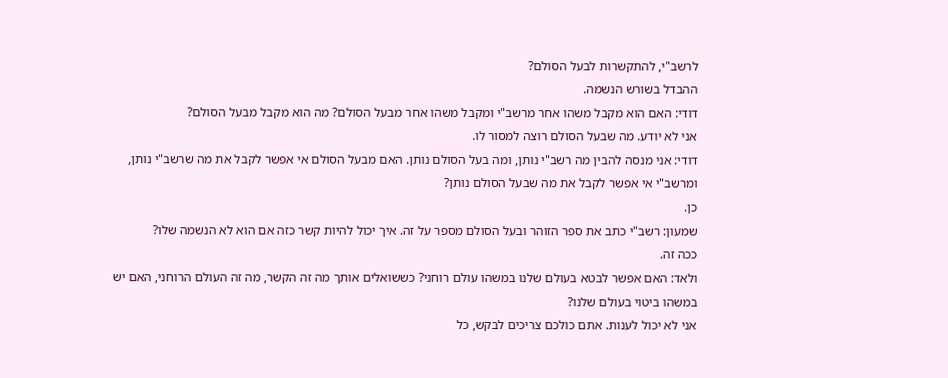לרשב"י, להתקשרות לבעל הסולם?
ההבדל בשורש הנשמה.
דודי: האם הוא מקבל משהו אחר מרשב"י ומקבל משהו אחר מבעל הסולם? מה הוא מקבל מבעל הסולם?
אני לא יודע. מה שבעל הסולם רוצה למסור לו.
דודי: אני מנסה להבין מה רשב"י נותן, ומה בעל הסולם נותן. האם מבעל הסולם אי אפשר לקבל את מה שרשב"י נותן, ומרשב"י אי אפשר לקבל את מה שבעל הסולם נותן?
כן.
שמעון: רשב"י כתב את ספר הזוהר ובעל הסולם מספר על זה. איך יכול להיות קשר כזה אם הוא לא הנשמה שלו?
ככה זה.
ולאד: האם אפשר לבטא בעולם שלנו במשהו עולם רוחני? כששואלים אותך מה זה הקשר, מה זה העולם הרוחני, האם יש במשהו ביטוי בעולם שלנו?
אני לא יכול לענות. אתם כולכם צריכים לבקש, כל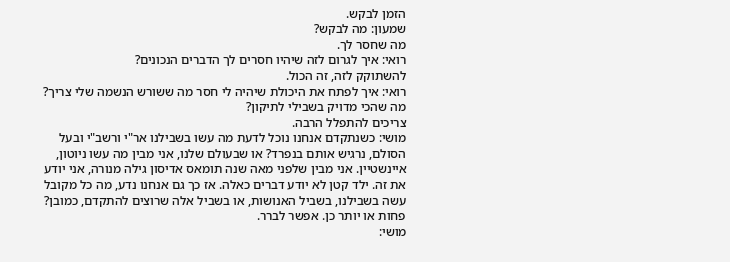הזמן לבקש.
שמעון: מה לבקש?
מה שחסר לך.
רואי: איך לגרום לזה שיהיו חסרים לך הדברים הנכונים?
להשתוקק לזה, זה הכול.
רואי: איך לפתח את היכולת שיהיה לי חסר מה ששורש הנשמה שלי צריך? מה שהכי מדויק בשבילי לתיקון?
צריכים להתפלל הרבה.
מושי: כשנתקדם אנחנו נוכל לדעת מה עשו בשבילנו אר"י ורשב"י ובעל הסולם, נרגיש אותם בנפרד? או שבעולם שלנו, אני מבין מה עשו ניוטון, איינשטיין. אני מבין שלפני מאה שנה תומאס אדיסון גילה מנורה, אני יודע את זה. ילד קטן לא יודע דברים כאלה. אז כך גם אנחנו נדע, מה כל מקובל עשה בשבילנו, בשביל האנושות, או בשביל אלה שרוצים להתקדם, כמובן?
פחות או יותר כן. אפשר לברר.
מושי: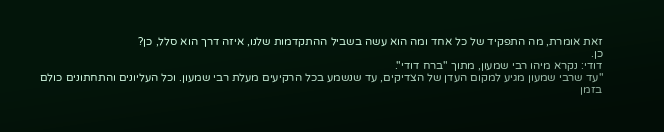זאת אומרת, מה התפקיד של כל אחד ומה הוא עשה בשביל ההתקדמות שלנו, איזה דרך הוא סלל, כן?
כן.
דודי: נקרא מיהו רבי שמעון, מתוך "ברח דודי".
"עד שרבי שמעון מגיע למקום העדן של הצדיקים, עד שנשמע בכל הרקיעים מעלת רבי שמעון. וכל העליונים והתחתונים כולם בזמן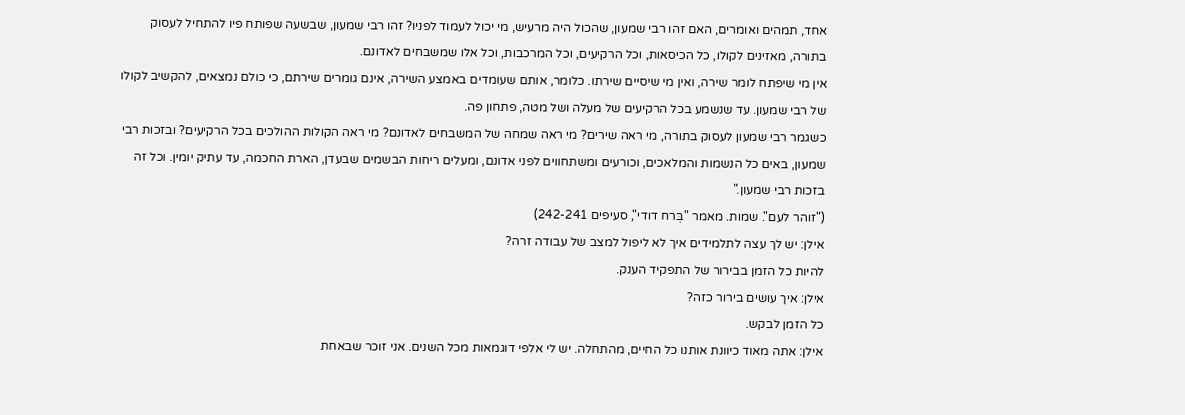אחד, תמהים ואומרים, האם זהו רבי שמעון, שהכול היה מרעיש, מי יכול לעמוד לפניו? זהו רבי שמעון, שבשעה שפותח פיו להתחיל לעסוק בתורה, מאזינים לקולו, כל הכיסאות, וכל הרקיעים, וכל המרכבות, וכל אלו שמשבחים לאדונם.
אין מי שיפתח לומר שירה, ואין מי שיסיים שירתו. כלומר, אותם שעומדים באמצע השירה, אינם גומרים שירתם, כי כולם נמצאים, להקשיב לקולו של רבי שמעון. עד שנשמע בכל הרקיעים של מעלה ושל מטה, פתחון פה.
כשגמר רבי שמעון לעסוק בתורה, מי ראה שירים? מי ראה שמחה של המשבחים לאדונם? מי ראה הקולות ההולכים בכל הרקיעים? ובזכות רבי שמעון, באים כל הנשמות והמלאכים, וכורעים ומשתחווים לפני אדונם, ומעלים ריחות הבשמים שבעדן, הארת החכמה, עד עתיק יומין. וכל זה בזכות רבי שמעון."
("זוהר לעם". שמות. מאמר "בְּרח דודי", סעיפים 242-241)
אילן: יש לך עצה לתלמידים איך לא ליפול למצב של עבודה זרה?
להיות כל הזמן בבירור של התפקיד הענק.
אילן: איך עושים בירור כזה?
כל הזמן לבקש.
אילן: אתה מאוד כיוונת אותנו כל החיים, מהתחלה. יש לי אלפי דוגמאות מכל השנים. אני זוכר שבאחת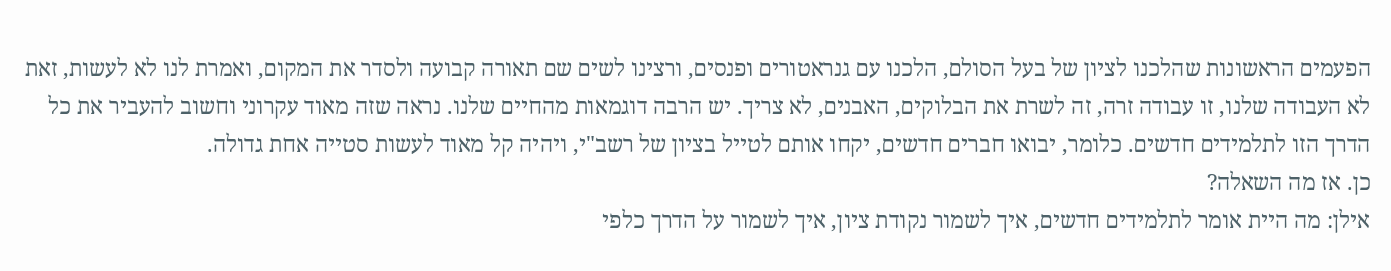הפעמים הראשונות שהלכנו לציון של בעל הסולם, הלכנו עם גנראטורים ופנסים, ורצינו לשים שם תאורה קבועה ולסדר את המקום, ואמרת לנו לא לעשות, זאת לא העבודה שלנו, זו עבודה זרה, זה לשרת את הבלוקים, האבנים, לא צריך. יש הרבה דוגמאות מהחיים שלנו. נראה שזה מאוד עקרוני וחשוב להעביר את כל הדרך הזו לתלמידים חדשים. כלומר, יבואו חברים חדשים, יקחו אותם לטייל בציון של רשב"י, ויהיה קל מאוד לעשות סטייה אחת גדולה.
כן. אז מה השאלה?
אילן: מה היית אומר לתלמידים חדשים, איך לשמור נקודת ציון, איך לשמור על הדרך כלפי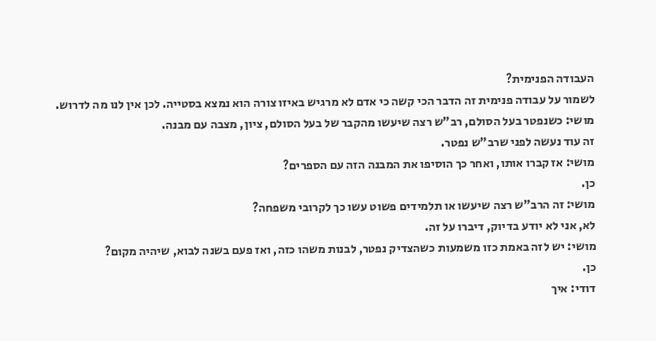העבודה הפנימית?
לשמור על עבודה פנימית זה הדבר הכי קשה כי אדם לא מרגיש באיזו צורה הוא נמצא בסטייה. לכן אין לנו מה לדרוש.
מושי: כשנפטר בעל הסולם, רב"ש רצה שיעשו מהקבר של בעל הסולם, ציון, מצבה עם מבנה.
זה עוד נעשה לפני שרב"ש נפטר.
מושי: אז קברו אותו, ואחר כך הוסיפו את המבנה הזה עם הספרים?
כן.
מושי: זה הרב"ש רצה שיעשו או תלמידים פשוט עשו כך לקרובי משפחה?
לא, אני לא יודע בדיוק, דיברו על זה.
מושי: יש לזה באמת כזו משמעות כשהצדיק נפטר, לבנות משהו כזה, ואז פעם בשנה לבוא, שיהיה מקום?
כן.
דודי: איך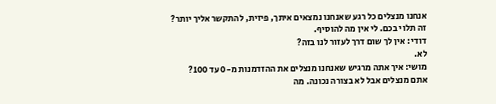אנחנו מנצלים כל רגע שאנחנו נמצאים איתך, פיזית, להתקשר אליך יותר?
זה תלוי בכם. לי אין מה להוסיף.
דודי: אין לך שום דרך לעזור לנו בזה?
לא.
מושי: איך אתה מרגיש שאנחנו מנצלים את ההזדמנות מ-0 עד 100?
אתם מנצלים אבל לא בצורה נכונה. מה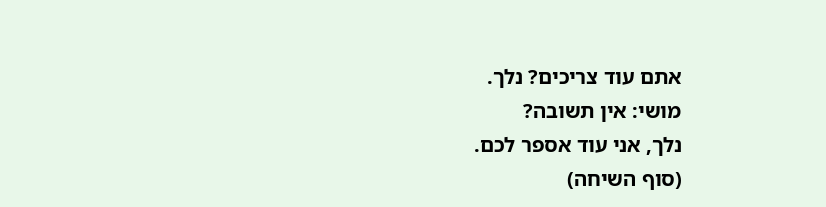אתם עוד צריכים? נלך.
מושי: אין תשובה?
נלך, אני עוד אספר לכם.
(סוף השיחה)